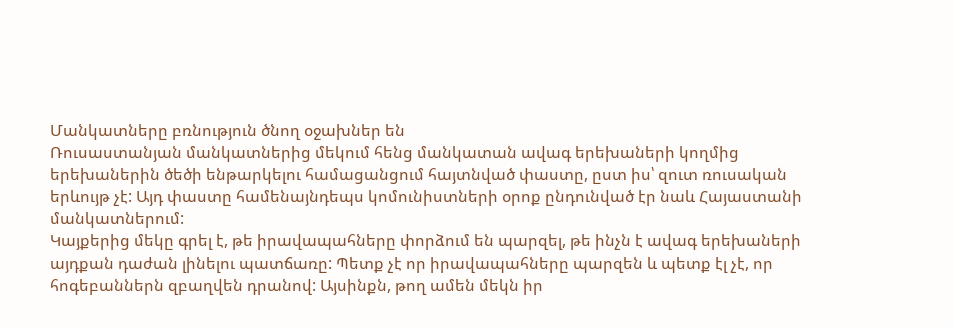Մանկատները բռնություն ծնող օջախներ են
Ռուսաստանյան մանկատներից մեկում հենց մանկատան ավագ երեխաների կողմից երեխաներին ծեծի ենթարկելու համացանցում հայտնված փաստը, ըստ իս՝ զուտ ռուսական երևույթ չէ: Այդ փաստը համենայնդեպս կոմունիստների օրոք ընդունված էր նաև Հայաստանի մանկատներում:
Կայքերից մեկը գրել է, թե իրավապահները փորձում են պարզել, թե ինչն է ավագ երեխաների այդքան դաժան լինելու պատճառը: Պետք չէ որ իրավապահները պարզեն և պետք էլ չէ, որ հոգեբաններն զբաղվեն դրանով: Այսինքն, թող ամեն մեկն իր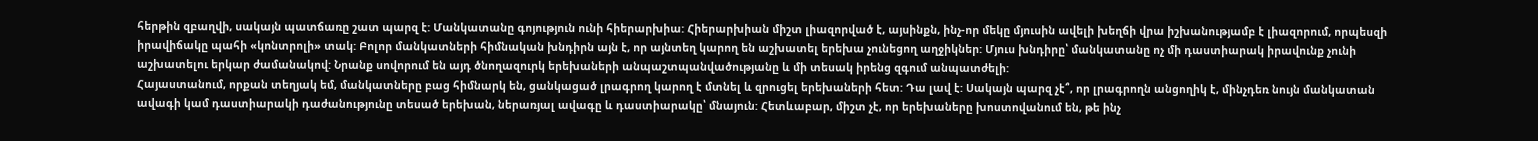հերթին զբաղվի, սակայն պատճառը շատ պարզ է: Մանկատանը գոյություն ունի հիերարխիա: Հիերարխիան միշտ լիազորված է, այսինքն, ինչ-որ մեկը մյուսին ավելի խեղճի վրա իշխանությամբ է լիազորում, որպեսզի իրավիճակը պահի «կոնտրոլի» տակ: Բոլոր մանկատների հիմնական խնդիրն այն է, որ այնտեղ կարող են աշխատել երեխա չունեցող աղջիկներ: Մյուս խնդիրը՝ մանկատանը ոչ մի դաստիարակ իրավունք չունի աշխատելու երկար ժամանակով: Նրանք սովորում են այդ ծնողազուրկ երեխաների անպաշտպանվածությանը և մի տեսակ իրենց զգում անպատժելի:
Հայաստանում, որքան տեղյակ եմ, մանկատները բաց հիմնարկ են, ցանկացած լրագրող կարող է մտնել և զրուցել երեխաների հետ: Դա լավ է: Սակայն պարզ չէ՞, որ լրագրողն անցողիկ է, մինչդեռ նույն մանկատան ավագի կամ դաստիարակի դաժանությունը տեսած երեխան, ներառյալ ավագը և դաստիարակը՝ մնայուն: Հետևաբար, միշտ չէ, որ երեխաները խոստովանում են, թե ինչ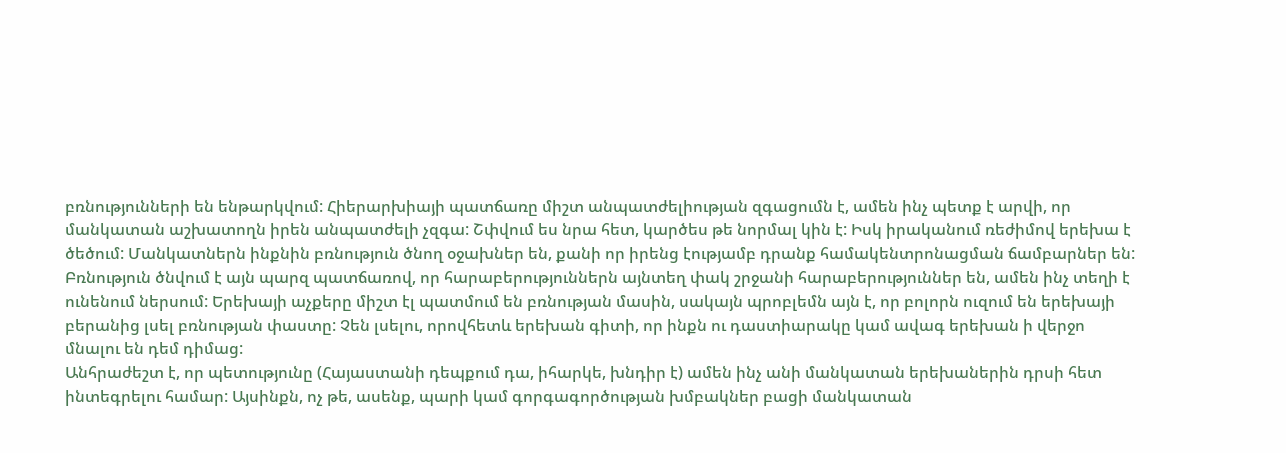բռնությունների են ենթարկվում: Հիերարխիայի պատճառը միշտ անպատժելիության զգացումն է, ամեն ինչ պետք է արվի, որ մանկատան աշխատողն իրեն անպատժելի չզգա: Շփվում ես նրա հետ, կարծես թե նորմալ կին է: Իսկ իրականում ռեժիմով երեխա է ծեծում: Մանկատներն ինքնին բռնություն ծնող օջախներ են, քանի որ իրենց էությամբ դրանք համակենտրոնացման ճամբարներ են: Բռնություն ծնվում է այն պարզ պատճառով, որ հարաբերություններն այնտեղ փակ շրջանի հարաբերություններ են, ամեն ինչ տեղի է ունենում ներսում: Երեխայի աչքերը միշտ էլ պատմում են բռնության մասին, սակայն պրոբլեմն այն է, որ բոլորն ուզում են երեխայի բերանից լսել բռնության փաստը: Չեն լսելու, որովհետև երեխան գիտի, որ ինքն ու դաստիարակը կամ ավագ երեխան ի վերջո մնալու են դեմ դիմաց:
Անհրաժեշտ է, որ պետությունը (Հայաստանի դեպքում դա, իհարկե, խնդիր է) ամեն ինչ անի մանկատան երեխաներին դրսի հետ ինտեգրելու համար: Այսինքն, ոչ թե, ասենք, պարի կամ գորգագործության խմբակներ բացի մանկատան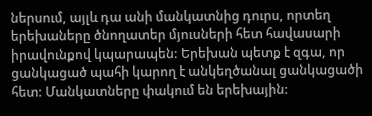ներսում, այլև դա անի մանկատնից դուրս, որտեղ երեխաները ծնողատեր մյուսների հետ հավասարի իրավունքով կպարապեն: Երեխան պետք է զգա, որ ցանկացած պահի կարող է անկեղծանալ ցանկացածի հետ: Մանկատները փակում են երեխային: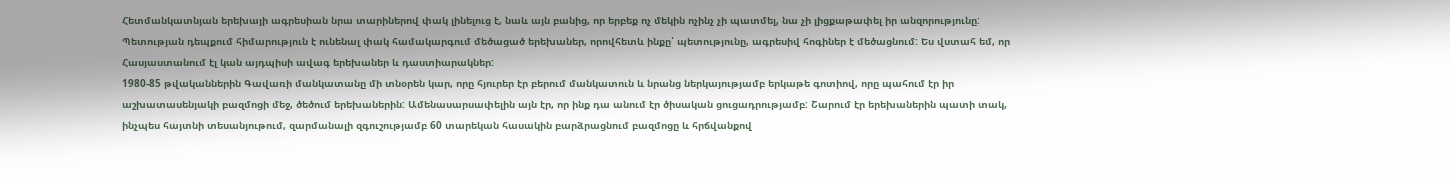Հետմանկատնյան երեխայի ագրեսիան նրա տարիներով փակ լինելուց է, նաև այն բանից, որ երբեք ոչ մեկին ոչինչ չի պատմել, նա չի լիցքաթափել իր անզորությունը: Պետության դեպքում հիմարություն է ունենալ փակ համակարգում մեծացած երեխաներ, որովհետև ինքը՝ պետությունը, ագրեսիվ հոգիներ է մեծացնում: Ես վստահ եմ, որ Հասյաստանում էլ կան այդպիսի ավագ երեխաներ և դաստիարակներ:
1980-85 թվականներին Գավառի մանկատանը մի տնօրեն կար, որը հյուրեր էր բերում մանկատուն և նրանց ներկայությամբ երկաթե գոտիով, որը պահում էր իր աշխատասենյակի բազմոցի մեջ, ծեծում երեխաներին: Ամենասարսափելին այն էր, որ ինք դա անում էր ծիսական ցուցադրությամբ: Շարում էր երեխաներին պատի տակ, ինչպես հայտնի տեսանյութում, զարմանալի զգուշությամբ 60 տարեկան հասակին բարձրացնում բազմոցը և հրճվանքով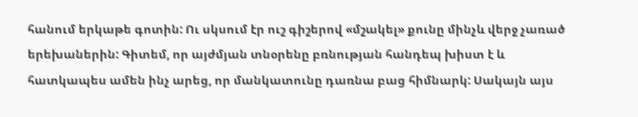հանում երկաթե գոտին: Ու սկսում էր ուշ գիշերով «մշակել» քունը մինչև վերջ չառած երեխաներին: Գիտեմ, որ այժմյան տնօրենը բռնության հանդեպ խիստ է և հատկապես ամեն ինչ արեց, որ մանկատունը դառնա բաց հիմնարկ: Սակայն այս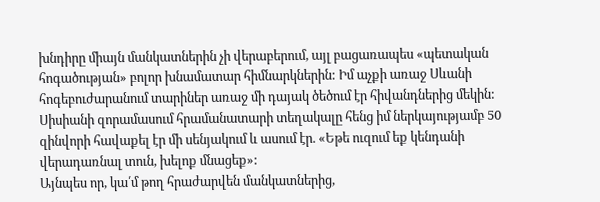խնդիրը միայն մանկատներին չի վերաբերում, այլ բացառապես «պետական հոգածության» բոլոր խնամատար հիմնարկներին: Իմ աչքի առաջ Սևանի հոգեբուժարանում տարիներ առաջ մի դայակ ծեծում էր հիվանդներից մեկին: Սիսիանի զորամասում հրամանատարի տեղակալը հենց իմ ներկայությամբ 50 զինվորի հավաքել էր մի սենյակում և ասում էր. «Եթե ուզում եք կենդանի վերադառնալ տուն, խելոք մնացեք»:
Այնպես որ, կա՛մ թող հրաժարվեն մանկատներից,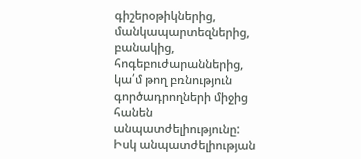գիշերօթիկներից, մանկապարտեզներից, բանակից, հոգեբուժարաններից, կա՛մ թող բռնություն գործադրողների միջից հանեն անպատժելիությունը: Իսկ անպատժելիության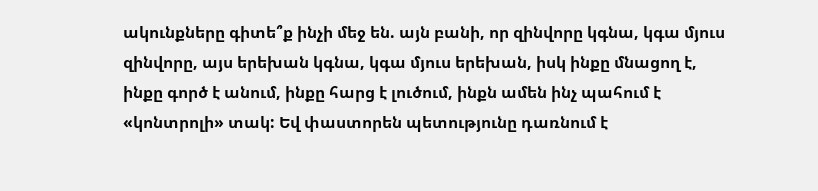ակունքները գիտե՞ք ինչի մեջ են. այն բանի, որ զինվորը կգնա, կգա մյուս զինվորը, այս երեխան կգնա, կգա մյուս երեխան, իսկ ինքը մնացող է, ինքը գործ է անում, ինքը հարց է լուծում, ինքն ամեն ինչ պահում է «կոնտրոլի» տակ: Եվ փաստորեն պետությունը դառնում է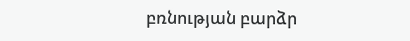բռնության բարձր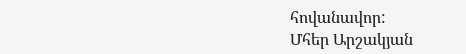հովանավոր:
Մհեր Արշակյան